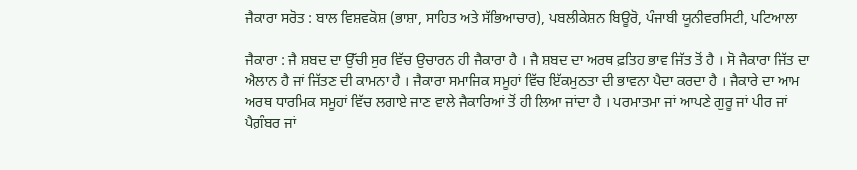ਜੈਕਾਰਾ ਸਰੋਤ : ਬਾਲ ਵਿਸ਼ਵਕੋਸ਼ (ਭਾਸ਼ਾ, ਸਾਹਿਤ ਅਤੇ ਸੱਭਿਆਚਾਰ), ਪਬਲੀਕੇਸ਼ਨ ਬਿਊਰੋ, ਪੰਜਾਬੀ ਯੂਨੀਵਰਸਿਟੀ, ਪਟਿਆਲਾ

ਜੈਕਾਰਾ : ਜੈ ਸ਼ਬਦ ਦਾ ਉੱਚੀ ਸੁਰ ਵਿੱਚ ਉਚਾਰਨ ਹੀ ਜੈਕਾਰਾ ਹੈ । ਜੈ ਸ਼ਬਦ ਦਾ ਅਰਥ ਫ਼ਤਿਹ ਭਾਵ ਜਿੱਤ ਤੋਂ ਹੈ । ਸੋ ਜੈਕਾਰਾ ਜਿੱਤ ਦਾ ਐਲਾਨ ਹੈ ਜਾਂ ਜਿੱਤਣ ਦੀ ਕਾਮਨਾ ਹੈ । ਜੈਕਾਰਾ ਸਮਾਜਿਕ ਸਮੂਹਾਂ ਵਿੱਚ ਇੱਕਮੁਠਤਾ ਦੀ ਭਾਵਨਾ ਪੈਦਾ ਕਰਦਾ ਹੈ । ਜੈਕਾਰੇ ਦਾ ਆਮ ਅਰਥ ਧਾਰਮਿਕ ਸਮੂਹਾਂ ਵਿੱਚ ਲਗਾਏ ਜਾਣ ਵਾਲੇ ਜੈਕਾਰਿਆਂ ਤੋਂ ਹੀ ਲਿਆ ਜਾਂਦਾ ਹੈ । ਪਰਮਾਤਮਾ ਜਾਂ ਆਪਣੇ ਗੁਰੂ ਜਾਂ ਪੀਰ ਜਾਂ ਪੈਗ਼ੰਬਰ ਜਾਂ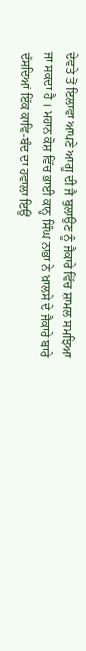ਦੇਵਤੇ ਤੋਂ ਇਲਾਵਾ ਆਪਣੇ ਆਗੂ ਦੀ ਜੈ ਬੁਲਾਉਣ ਨੂੰ ਜੈਕਾਰੇ ਵਿੱਚ ਸ਼ਾਮਲ ਸਮਝਿਆ ਜਾ ਸਕਦਾ ਹੈ । ਮਹਾਨ ਕੋਸ਼ ਵਿੱਚ ਭਾਈ ਕਾਨ੍ਹ ਸਿੰਘ ਨਾਭਾ ਨੇ ਖ਼ਾਲਸੇ ਦੇ ਜੈਕਾਰੇ ਬਾਰੇ ਦੱਸਦਿਆਂ ਇੱਕ ਕਾਵਿ-ਬੰਦ ਦਾ ਹਵਾਲਾ ਇਉਂ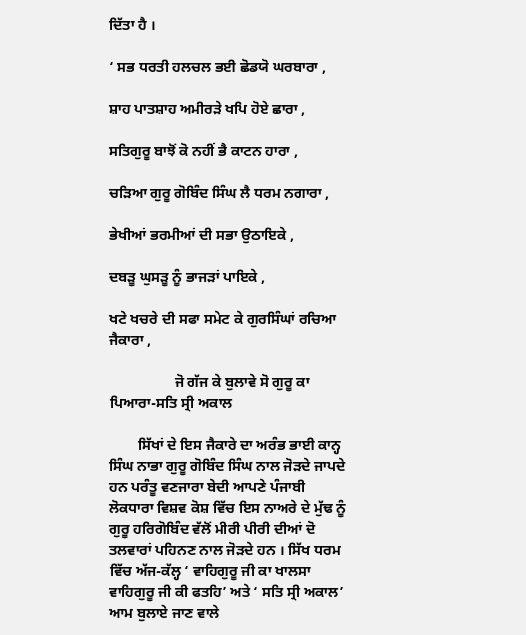ਦਿੱਤਾ ਹੈ ।

‘ ਸਭ ਧਰਤੀ ਹਲਚਲ ਭਈ ਛੋਡਯੋ ਘਰਬਾਰਾ ,

ਸ਼ਾਹ ਪਾਤਸ਼ਾਹ ਅਮੀਰੜੇ ਖਪਿ ਹੋਏ ਛਾਰਾ ,

ਸਤਿਗੁਰੂ ਬਾਝੋਂ ਕੋ ਨਹੀਂ ਭੈ ਕਾਟਨ ਹਾਰਾ ,

ਚੜਿਆ ਗੁਰੂ ਗੋਬਿੰਦ ਸਿੰਘ ਲੈ ਧਰਮ ਨਗਾਰਾ ,

ਭੇਖੀਆਂ ਭਰਮੀਆਂ ਦੀ ਸਭਾ ਉਠਾਇਕੇ ,

ਦਬੜੂ ਘੁਸੜੂ ਨੂੰ ਭਾਜੜਾਂ ਪਾਇਕੇ ,

ਖਟੇ ਖਚਰੇ ਦੀ ਸਫਾ ਸਮੇਟ ਕੇ ਗੁਰਸਿੰਘਾਂ ਰਚਿਆ ਜੈਕਾਰਾ ,

                  ਜੋ ਗੱਜ ਕੇ ਬੁਲਾਵੇ ਸੋ ਗੁਰੂ ਕਾ ਪਿਆਰਾ-ਸਤਿ ਸ੍ਰੀ ਅਕਾਲ

        ਸਿੱਖਾਂ ਦੇ ਇਸ ਜੈਕਾਰੇ ਦਾ ਅਰੰਭ ਭਾਈ ਕਾਨ੍ਹ ਸਿੰਘ ਨਾਭਾ ਗੁਰੂ ਗੋਬਿੰਦ ਸਿੰਘ ਨਾਲ ਜੋੜਦੇ ਜਾਪਦੇ ਹਨ ਪਰੰਤੂ ਵਣਜਾਰਾ ਬੇਦੀ ਆਪਣੇ ਪੰਜਾਬੀ ਲੋਕਧਾਰਾ ਵਿਸ਼ਵ ਕੋਸ਼ ਵਿੱਚ ਇਸ ਨਾਅਰੇ ਦੇ ਮੁੱਢ ਨੂੰ ਗੁਰੂ ਹਰਿਗੋਬਿੰਦ ਵੱਲੋਂ ਮੀਰੀ ਪੀਰੀ ਦੀਆਂ ਦੋ ਤਲਵਾਰਾਂ ਪਹਿਨਣ ਨਾਲ ਜੋੜਦੇ ਹਨ । ਸਿੱਖ ਧਰਮ ਵਿੱਚ ਅੱਜ-ਕੱਲ੍ਹ ‘ ਵਾਹਿਗੁਰੂ ਜੀ ਕਾ ਖਾਲਸਾ ਵਾਹਿਗੁਰੂ ਜੀ ਕੀ ਫਤਹਿ’ ਅਤੇ ‘ ਸਤਿ ਸ੍ਰੀ ਅਕਾਲ’ ਆਮ ਬੁਲਾਏ ਜਾਣ ਵਾਲੇ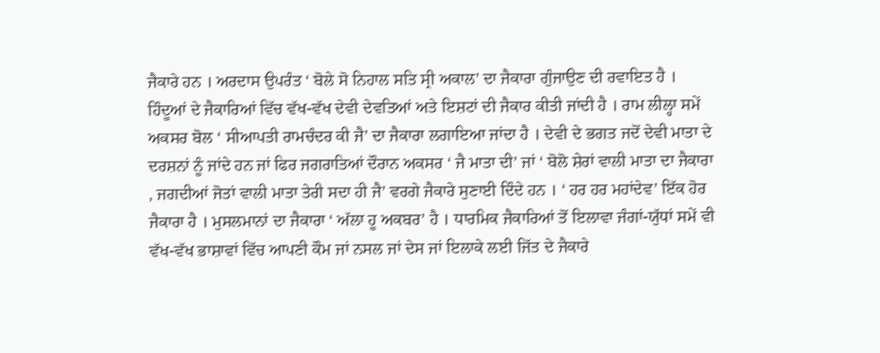ਜੈਕਾਰੇ ਹਨ । ਅਰਦਾਸ ਉਪਰੰਤ ‘ ਬੋਲੇ ਸੋ ਨਿਹਾਲ ਸਤਿ ਸ੍ਰੀ ਅਕਾਲ’ ਦਾ ਜੈਕਾਰਾ ਗੁੰਜਾਉਣ ਦੀ ਰਵਾਇਤ ਹੈ । ਹਿੰਦੂਆਂ ਦੇ ਜੈਕਾਰਿਆਂ ਵਿੱਚ ਵੱਖ-ਵੱਖ ਦੇਵੀ ਦੇਵਤਿਆਂ ਅਤੇ ਇਸ਼ਟਾਂ ਦੀ ਜੈਕਾਰ ਕੀਤੀ ਜਾਂਦੀ ਹੈ । ਰਾਮ ਲੀਲ੍ਹਾ ਸਮੇਂ ਅਕਸਰ ਬੋਲ ‘ ਸੀਆਪਤੀ ਰਾਮਚੰਦਰ ਕੀ ਜੈ’ ਦਾ ਜੈਕਾਰਾ ਲਗਾਇਆ ਜਾਂਦਾ ਹੈ । ਦੇਵੀ ਦੇ ਭਗਤ ਜਦੋਂ ਦੇਵੀ ਮਾਤਾ ਦੇ ਦਰਸ਼ਨਾਂ ਨੂੰ ਜਾਂਦੇ ਹਨ ਜਾਂ ਫਿਰ ਜਗਰਾਤਿਆਂ ਦੌਰਾਨ ਅਕਸਰ ‘ ਜੈ ਮਾਤਾ ਦੀ’ ਜਾਂ ‘ ਬੋਲੋ ਸ਼ੇਰਾਂ ਵਾਲੀ ਮਾਤਾ ਦਾ ਜੈਕਾਰਾ , ਜਗਦੀਆਂ ਜੋਤਾਂ ਵਾਲੀ ਮਾਤਾ ਤੇਰੀ ਸਦਾ ਹੀ ਜੈ’ ਵਰਗੇ ਜੈਕਾਰੇ ਸੁਣਾਈ ਦਿੰਦੇ ਹਨ । ‘ ਹਰ ਹਰ ਮਹਾਂਦੇਵ’ ਇੱਕ ਹੋਰ ਜੈਕਾਰਾ ਹੈ । ਮੁਸਲਮਾਨਾਂ ਦਾ ਜੈਕਾਰਾ ‘ ਅੱਲਾ ਹੂ ਅਕਬਰ’ ਹੈ । ਧਾਰਮਿਕ ਜੈਕਾਰਿਆਂ ਤੋਂ ਇਲਾਵਾ ਜੰਗਾਂ-ਯੁੱਧਾਂ ਸਮੇਂ ਵੀ ਵੱਖ-ਵੱਖ ਭਾਸ਼ਾਵਾਂ ਵਿੱਚ ਆਪਣੀ ਕੌਮ ਜਾਂ ਨਸਲ ਜਾਂ ਦੇਸ ਜਾਂ ਇਲਾਕੇ ਲਈ ਜਿੱਤ ਦੇ ਜੈਕਾਰੇ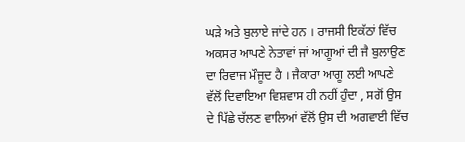ਘੜੇ ਅਤੇ ਬੁਲਾਏ ਜਾਂਦੇ ਹਨ । ਰਾਜਸੀ ਇਕੱਠਾਂ ਵਿੱਚ ਅਕਸਰ ਆਪਣੇ ਨੇਤਾਵਾਂ ਜਾਂ ਆਗੂਆਂ ਦੀ ਜੈ ਬੁਲਾਉਣ ਦਾ ਰਿਵਾਜ ਮੌਜੂਦ ਹੈ । ਜੈਕਾਰਾ ਆਗੂ ਲਈ ਆਪਣੇ ਵੱਲੋਂ ਦਿਵਾਇਆ ਵਿਸ਼ਵਾਸ ਹੀ ਨਹੀਂ ਹੁੰਦਾ , ਸਗੋਂ ਉਸ ਦੇ ਪਿੱਛੇ ਚੱਲਣ ਵਾਲਿਆਂ ਵੱਲੋਂ ਉਸ ਦੀ ਅਗਵਾਈ ਵਿੱਚ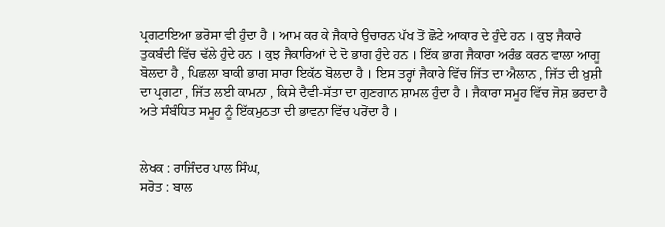ਪ੍ਰਗਟਾਇਆ ਭਰੋਸਾ ਵੀ ਹੁੰਦਾ ਹੈ । ਆਮ ਕਰ ਕੇ ਜੈਕਾਰੇ ਉਚਾਰਨ ਪੱਖ ਤੋਂ ਛੋਟੇ ਆਕਾਰ ਦੇ ਹੁੰਦੇ ਹਨ । ਕੁਝ ਜੈਕਾਰੇ ਤੁਕਬੰਦੀ ਵਿੱਚ ਢੱਲੇ ਹੁੰਦੇ ਹਨ । ਕੁਝ ਜੈਕਾਰਿਆਂ ਦੇ ਦੋ ਭਾਗ ਹੁੰਦੇ ਹਨ । ਇੱਕ ਭਾਗ ਜੈਕਾਰਾ ਅਰੰਭ ਕਰਨ ਵਾਲਾ ਆਗੂ ਬੋਲਦਾ ਹੈ , ਪਿਛਲਾ ਬਾਕੀ ਭਾਗ ਸਾਰਾ ਇਕੱਠ ਬੋਲਦਾ ਹੈ । ਇਸ ਤਰ੍ਹਾਂ ਜੈਕਾਰੇ ਵਿੱਚ ਜਿੱਤ ਦਾ ਐਲਾਨ , ਜਿੱਤ ਦੀ ਖ਼ੁਸ਼ੀ ਦਾ ਪ੍ਰਗਟਾ , ਜਿੱਤ ਲਈ ਕਾਮਨਾ , ਕਿਸੇ ਦੈਵੀ-ਸੱਤਾ ਦਾ ਗੁਣਗਾਨ ਸ਼ਾਮਲ ਹੁੰਦਾ ਹੈ । ਜੈਕਾਰਾ ਸਮੂਹ ਵਿੱਚ ਜੋਸ਼ ਭਰਦਾ ਹੈ ਅਤੇ ਸੰਬੰਧਿਤ ਸਮੂਹ ਨੂੰ ਇੱਕਮੁਠਤਾ ਦੀ ਭਾਵਨਾ ਵਿੱਚ ਪਰੋਂਦਾ ਹੈ ।


ਲੇਖਕ : ਰਾਜਿੰਦਰ ਪਾਲ ਸਿੰਘ,
ਸਰੋਤ : ਬਾਲ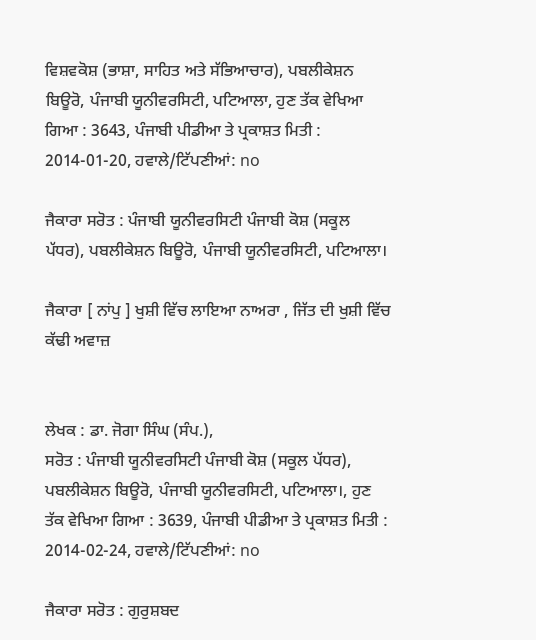ਵਿਸ਼ਵਕੋਸ਼ (ਭਾਸ਼ਾ, ਸਾਹਿਤ ਅਤੇ ਸੱਭਿਆਚਾਰ), ਪਬਲੀਕੇਸ਼ਨ ਬਿਊਰੋ, ਪੰਜਾਬੀ ਯੂਨੀਵਰਸਿਟੀ, ਪਟਿਆਲਾ, ਹੁਣ ਤੱਕ ਵੇਖਿਆ ਗਿਆ : 3643, ਪੰਜਾਬੀ ਪੀਡੀਆ ਤੇ ਪ੍ਰਕਾਸ਼ਤ ਮਿਤੀ : 2014-01-20, ਹਵਾਲੇ/ਟਿੱਪਣੀਆਂ: no

ਜੈਕਾਰਾ ਸਰੋਤ : ਪੰਜਾਬੀ ਯੂਨੀਵਰਸਿਟੀ ਪੰਜਾਬੀ ਕੋਸ਼ (ਸਕੂਲ ਪੱਧਰ), ਪਬਲੀਕੇਸ਼ਨ ਬਿਊਰੋ, ਪੰਜਾਬੀ ਯੂਨੀਵਰਸਿਟੀ, ਪਟਿਆਲਾ।

ਜੈਕਾਰਾ [ ਨਾਂਪੁ ] ਖੁਸ਼ੀ ਵਿੱਚ ਲਾਇਆ ਨਾਅਰਾ , ਜਿੱਤ ਦੀ ਖੁਸ਼ੀ ਵਿੱਚ ਕੱਢੀ ਅਵਾਜ਼


ਲੇਖਕ : ਡਾ. ਜੋਗਾ ਸਿੰਘ (ਸੰਪ.),
ਸਰੋਤ : ਪੰਜਾਬੀ ਯੂਨੀਵਰਸਿਟੀ ਪੰਜਾਬੀ ਕੋਸ਼ (ਸਕੂਲ ਪੱਧਰ), ਪਬਲੀਕੇਸ਼ਨ ਬਿਊਰੋ, ਪੰਜਾਬੀ ਯੂਨੀਵਰਸਿਟੀ, ਪਟਿਆਲਾ।, ਹੁਣ ਤੱਕ ਵੇਖਿਆ ਗਿਆ : 3639, ਪੰਜਾਬੀ ਪੀਡੀਆ ਤੇ ਪ੍ਰਕਾਸ਼ਤ ਮਿਤੀ : 2014-02-24, ਹਵਾਲੇ/ਟਿੱਪਣੀਆਂ: no

ਜੈਕਾਰਾ ਸਰੋਤ : ਗੁਰੁਸ਼ਬਦ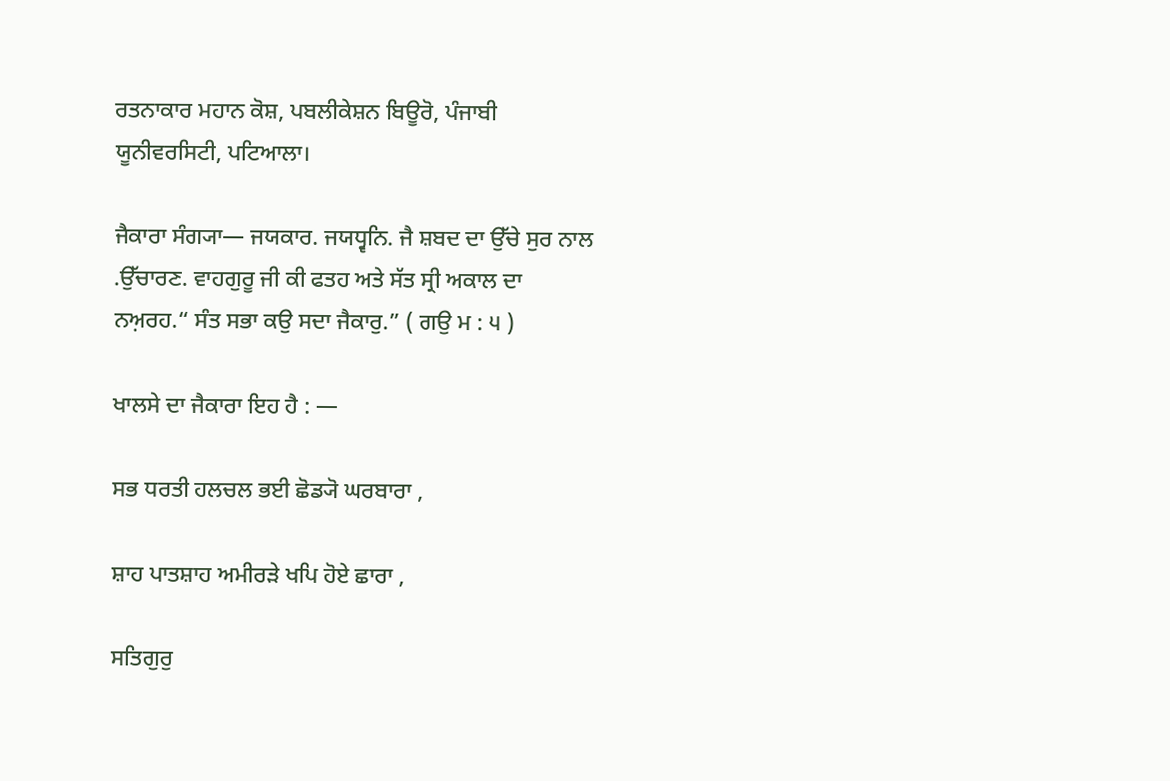ਰਤਨਾਕਾਰ ਮਹਾਨ ਕੋਸ਼, ਪਬਲੀਕੇਸ਼ਨ ਬਿਊਰੋ, ਪੰਜਾਬੀ ਯੂਨੀਵਰਸਿਟੀ, ਪਟਿਆਲਾ।

ਜੈਕਾਰਾ ਸੰਗ੍ਯਾ— ਜਯਕਾਰ. ਜਯਧ੍ਵਨਿ. ਜੈ ਸ਼ਬਦ ਦਾ ਉੱਚੇ ਸੁਰ ਨਾਲ .ਉੱਚਾਰਣ. ਵਾਹਗੁਰੂ ਜੀ ਕੀ ਫਤਹ ਅਤੇ ਸੱਤ ਸ੍ਰੀ ਅਕਾਲ ਦਾ ਨਅ਼ਰਹ.“ ਸੰਤ ਸਭਾ ਕਉ ਸਦਾ ਜੈਕਾਰੁ.” ( ਗਉ ਮ : ੫ )

ਖਾਲਸੇ ਦਾ ਜੈਕਾਰਾ ਇਹ ਹੈ : —

ਸਭ ਧਰਤੀ ਹਲਚਲ ਭਈ ਛੋਡ੍ਯੋ ਘਰਬਾਰਾ ,

ਸ਼ਾਹ ਪਾਤਸ਼ਾਹ ਅਮੀਰੜੇ ਖਪਿ ਹੋਏ ਛਾਰਾ ,

ਸਤਿਗੁਰੁ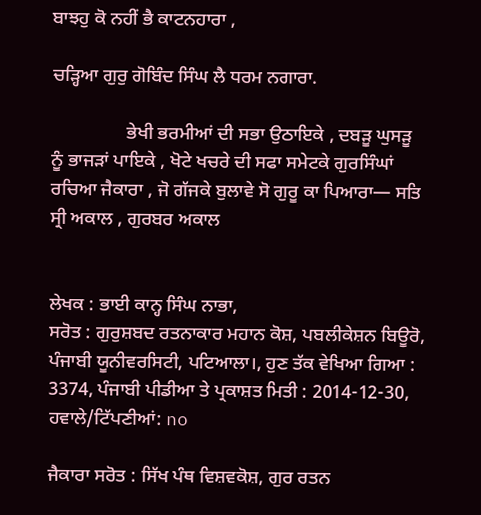ਬਾਝਹੁ ਕੋ ਨਹੀਂ ਭੈ ਕਾਟਨਹਾਰਾ ,

ਚੜ੍ਹਿਆ ਗੁਰੁ ਗੋਬਿੰਦ ਸਿੰਘ ਲੈ ਧਰਮ ਨਗਾਰਾ.

                ਭੇਖੀ ਭਰਮੀਆਂ ਦੀ ਸਭਾ ਉਠਾਇਕੇ , ਦਬੜੂ ਘੁਸੜੂ ਨੂੰ ਭਾਜੜਾਂ ਪਾਇਕੇ , ਖੋਟੇ ਖਚਰੇ ਦੀ ਸਫਾ ਸਮੇਟਕੇ ਗੁਰਸਿੰਘਾਂ ਰਚਿਆ ਜੈਕਾਰਾ , ਜੋ ਗੱਜਕੇ ਬੁਲਾਵੇ ਸੋ ਗੁਰੂ ਕਾ ਪਿਆਰਾ— ਸਤਿ ਸ੍ਰੀ ਅਕਾਲ , ਗੁਰਬਰ ਅਕਾਲ


ਲੇਖਕ : ਭਾਈ ਕਾਨ੍ਹ ਸਿੰਘ ਨਾਭਾ,
ਸਰੋਤ : ਗੁਰੁਸ਼ਬਦ ਰਤਨਾਕਾਰ ਮਹਾਨ ਕੋਸ਼, ਪਬਲੀਕੇਸ਼ਨ ਬਿਊਰੋ, ਪੰਜਾਬੀ ਯੂਨੀਵਰਸਿਟੀ, ਪਟਿਆਲਾ।, ਹੁਣ ਤੱਕ ਵੇਖਿਆ ਗਿਆ : 3374, ਪੰਜਾਬੀ ਪੀਡੀਆ ਤੇ ਪ੍ਰਕਾਸ਼ਤ ਮਿਤੀ : 2014-12-30, ਹਵਾਲੇ/ਟਿੱਪਣੀਆਂ: no

ਜੈਕਾਰਾ ਸਰੋਤ : ਸਿੱਖ ਪੰਥ ਵਿਸ਼ਵਕੋਸ਼, ਗੁਰ ਰਤਨ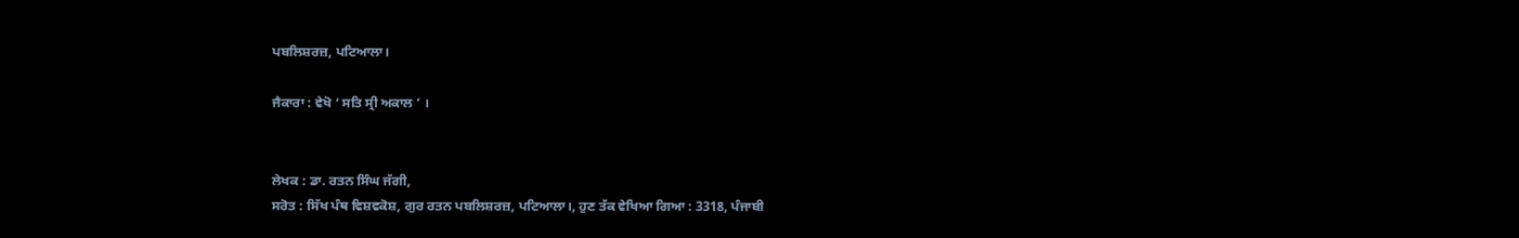ਪਬਲਿਸ਼ਰਜ਼, ਪਟਿਆਲਾ।

ਜੈਕਾਰਾ : ਵੇਖੋ ‘ ਸਤਿ ਸ੍ਰੀ ਅਕਾਲ ’ ।


ਲੇਖਕ : ਡਾ. ਰਤਨ ਸਿੰਘ ਜੱਗੀ,
ਸਰੋਤ : ਸਿੱਖ ਪੰਥ ਵਿਸ਼ਵਕੋਸ਼, ਗੁਰ ਰਤਨ ਪਬਲਿਸ਼ਰਜ਼, ਪਟਿਆਲਾ।, ਹੁਣ ਤੱਕ ਵੇਖਿਆ ਗਿਆ : 3318, ਪੰਜਾਬੀ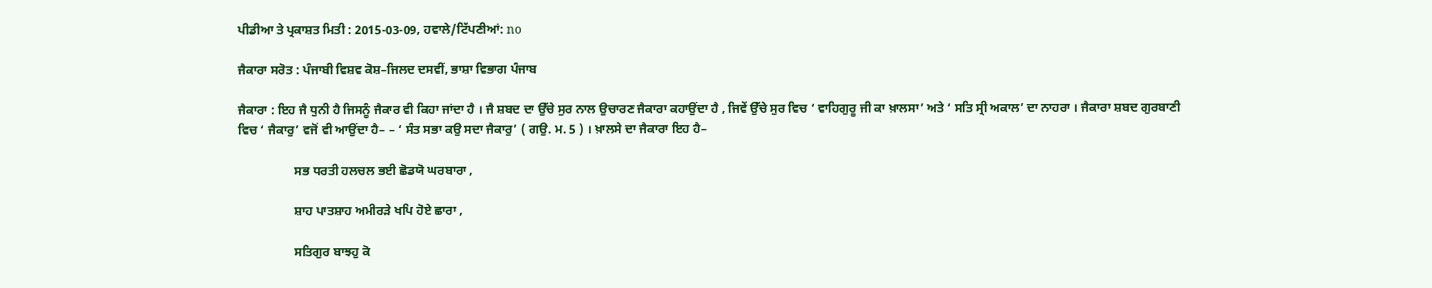ਪੀਡੀਆ ਤੇ ਪ੍ਰਕਾਸ਼ਤ ਮਿਤੀ : 2015-03-09, ਹਵਾਲੇ/ਟਿੱਪਣੀਆਂ: no

ਜੈਕਾਰਾ ਸਰੋਤ : ਪੰਜਾਬੀ ਵਿਸ਼ਵ ਕੋਸ਼–ਜਿਲਦ ਦਸਵੀਂ, ਭਾਸ਼ਾ ਵਿਭਾਗ ਪੰਜਾਬ

ਜੈਕਾਰਾ : ਇਹ ਜੈ ਧੁਨੀ ਹੈ ਜਿਸਨੂੰ ਜੈਕਾਰ ਵੀ ਕਿਹਾ ਜਾਂਦਾ ਹੈ । ਜੈ ਸ਼ਬਦ ਦਾ ਉੱਚੇ ਸੁਰ ਨਾਲ ਉਚਾਰਣ ਜੈਕਾਰਾ ਕਹਾਉਂਦਾ ਹੈ , ਜਿਵੇਂ ਉੱਚੇ ਸੁਰ ਵਿਚ ‘ ਵਾਹਿਗੁਰੂ ਜੀ ਕਾ ਖ਼ਾਲਸਾ’ ਅਤੇ ‘ ਸਤਿ ਸ੍ਰੀ ਅਕਾਲ’ ਦਾ ਨਾਹਰਾ । ਜੈਕਾਰਾ ਸ਼ਬਦ ਗੁਰਬਾਣੀ ਵਿਚ ‘ ਜੈਕਾਰੁ’ ਵਜੋਂ ਵੀ ਆਉਂਦਾ ਹੈ– – ‘ ਸੰਤ ਸਭਾ ਕਉ ਸਦਾ ਜੈਕਾਰੁ’ ( ਗਉ. ਮ. 5 ) । ਖ਼ਾਲਸੇ ਦਾ ਜੈਕਾਰਾ ਇਹ ਹੈ–

                  ਸਭ ਧਰਤੀ ਹਲਚਲ ਭਈ ਛੋਡਯੋ ਘਰਬਾਰਾ ,

                  ਸ਼ਾਹ ਪਾਤਸ਼ਾਹ ਅਮੀਰੜੇ ਖਪਿ ਹੋਏ ਛਾਰਾ ,

                  ਸਤਿਗੁਰ ਬਾਝਹੁ ਕੋ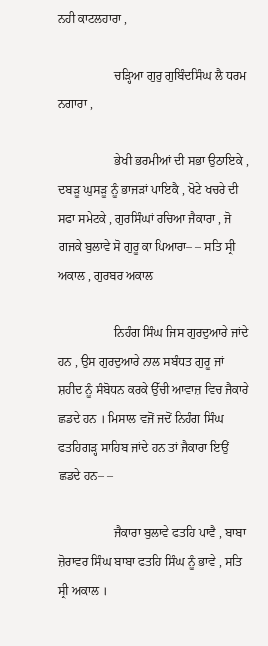ਨਹੀ ਕਾਟਲਹਾਰਾ ,

                  ਚੜ੍ਹਿਆ ਗੁਰੁ ਗੁਬਿੰਦਸਿੰਘ ਲੈ ਧਰਮ ਨਗਾਰਾ ,

                  ਭੇਖੀ ਭਰਮੀਆਂ ਦੀ ਸਭਾ ਉਠਾਇਕੇ , ਦਬੜੂ ਘੁਸੜੂ ਨੂੰ ਭਾਜੜਾਂ ਪਾਇਕੈ , ਖੋਟੇ ਖਚਰੇ ਦੀ ਸਫਾ ਸਮੇਟਕੇ , ਗੁਰਸਿੰਘਾਂ ਰਚਿਆ ਜੈਕਾਰਾ , ਜੋ ਗਜਕੇ ਬੁਲਾਵੇ ਸੋ ਗੁਰੂ ਕਾ ਪਿਆਰਾ– – ਸਤਿ ਸ੍ਰੀ ਅਕਾਲ , ਗੁਰਬਰ ਅਕਾਲ

                  ਨਿਹੰਗ ਸਿੰਘ ਜਿਸ ਗੁਰਦੁਆਰੇ ਜਾਂਦੇ ਹਨ , ਉਸ ਗੁਰਦੁਆਰੇ ਨਾਲ ਸਬੰਧਤ ਗੁਰੂ ਜਾਂ ਸ਼ਹੀਦ ਨੂੰ ਸੰਬੋਧਨ ਕਰਕੇ ਉੱਚੀ ਆਵਾਜ਼ ਵਿਚ ਜੈਕਾਰੇ ਛਡਦੇ ਹਨ । ਮਿਸਾਲ ਵਜੋਂ ਜਦੋਂ ਨਿਹੰਗ ਸਿੰਘ ਫਤਹਿਗੜ੍ਹ ਸਾਹਿਬ ਜਾਂਦੇ ਹਨ ਤਾਂ ਜੈਕਾਰਾ ਇਉਂ ਛਡਦੇ ਹਨ– –

                  ਜੈਕਾਰਾ ਬੁਲਾਵੇ ਫਤਹਿ ਪਾਵੈ , ਬਾਬਾ ਜ਼ੋਰਾਵਰ ਸਿੰਘ ਬਾਬਾ ਫਤਹਿ ਸਿੰਘ ਨੂੰ ਭਾਵੇ , ਸਤਿ ਸ੍ਰੀ ਅਕਾਲ ।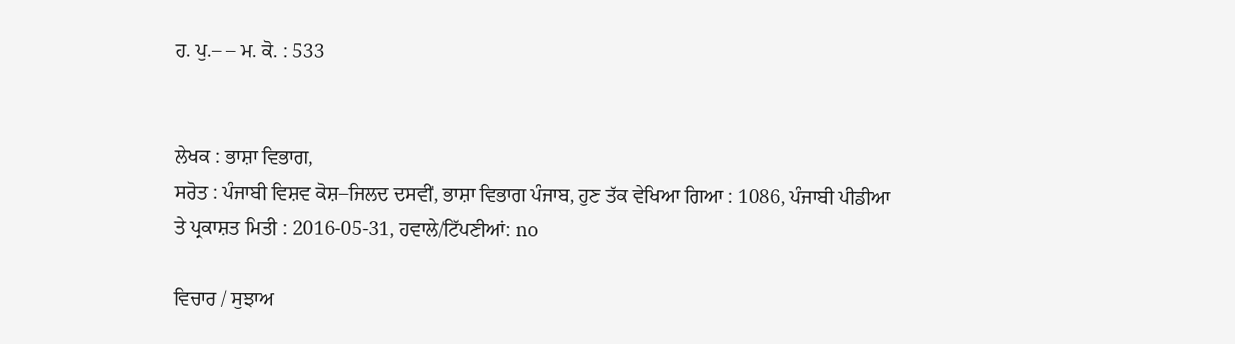ਹ. ਪੁ.– – ਮ. ਕੋ. : 533


ਲੇਖਕ : ਭਾਸ਼ਾ ਵਿਭਾਗ,
ਸਰੋਤ : ਪੰਜਾਬੀ ਵਿਸ਼ਵ ਕੋਸ਼–ਜਿਲਦ ਦਸਵੀਂ, ਭਾਸ਼ਾ ਵਿਭਾਗ ਪੰਜਾਬ, ਹੁਣ ਤੱਕ ਵੇਖਿਆ ਗਿਆ : 1086, ਪੰਜਾਬੀ ਪੀਡੀਆ ਤੇ ਪ੍ਰਕਾਸ਼ਤ ਮਿਤੀ : 2016-05-31, ਹਵਾਲੇ/ਟਿੱਪਣੀਆਂ: no

ਵਿਚਾਰ / ਸੁਝਾਅ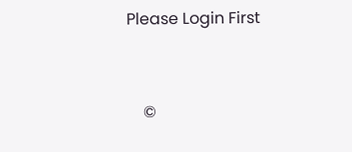Please Login First


    ©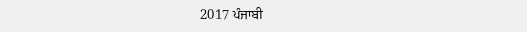2017 ਪੰਜਾਬੀ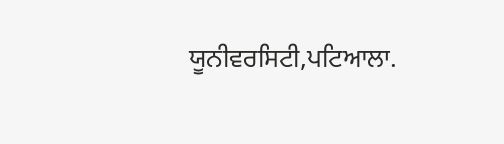ਯੂਨੀਵਰਸਿਟੀ,ਪਟਿਆਲਾ.